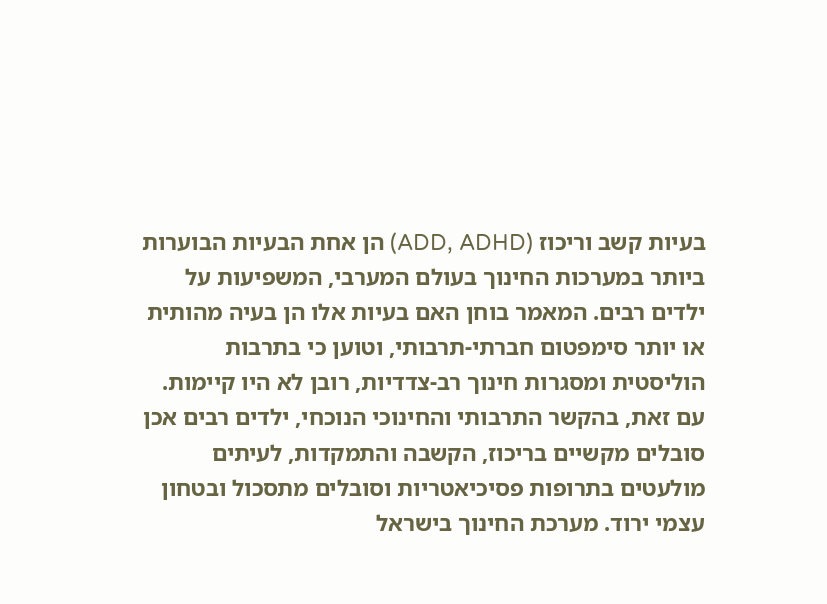בעיות קשב וריכוז (ADD, ADHD) הן אחת הבעיות הבוערות ביותר במערכות החינוך בעולם המערבי, המשפיעות על ילדים רבים. המאמר בוחן האם בעיות אלו הן בעיה מהותית או יותר סימפטום חברתי-תרבותי, וטוען כי בתרבות הוליסטית ומסגרות חינוך רב-צדדיות, רובן לא היו קיימות. עם זאת, בהקשר התרבותי והחינוכי הנוכחי, ילדים רבים אכן סובלים מקשיים בריכוז, הקשבה והתמקדות, לעיתים מולעטים בתרופות פסיכיאטריות וסובלים מתסכול ובטחון עצמי ירוד. מערכת החינוך בישראל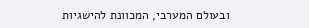ובעולם המערבי, המכוונת להישגיות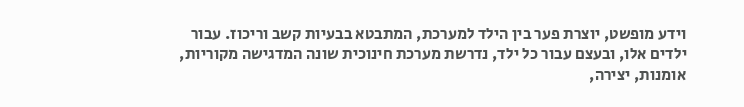וידע מופשט, יוצרת פער בין הילד למערכת, המתבטא בבעיות קשב וריכוז. עבור ילדים אלו, ובעצם עבור כל ילד, נדרשת מערכת חינוכית שונה המדגישה מקוריות, אומנות, יצירה,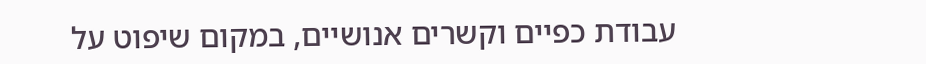עבודת כפיים וקשרים אנושיים, במקום שיפוט על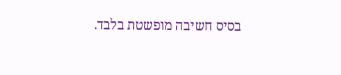בסיס חשיבה מופשטת בלבד.